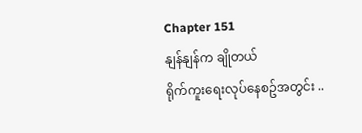Chapter 151
နျန်နျန်က ချိုတယ်
ရိုက်ကူးရေးလုပ်နေစဥ်အတွင်း ..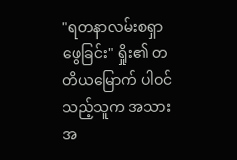"ရတနာလမ်းစရှာဖွေခြင်း" ရှိုး၏ တတိယမြောက် ပါဝင်သည့်သူက အသားအ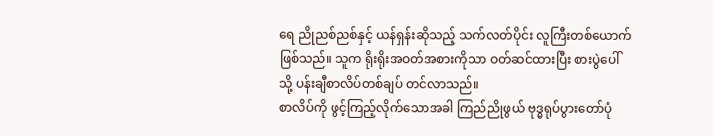ရေ ညိုညစ်ညစ်နှင့် ယန်ရှန်းဆိုသည့် သက်လတ်ပိုင်း လူကြီးတစ်ယောက် ဖြစ်သည်။ သူက ရိုးရိုးအဝတ်အစားကိုသာ ဝတ်ဆင်ထားပြီး စားပွဲပေါ်သို့ ပန်းချီစာလိပ်တစ်ချပ် တင်လာသည်။
စာလိပ်ကို ဖွင့်ကြည့်လိုက်သောအခါ ကြည်ညိုဖွယ် ဗုဒ္ဓရုပ်ပွားတော်ပုံ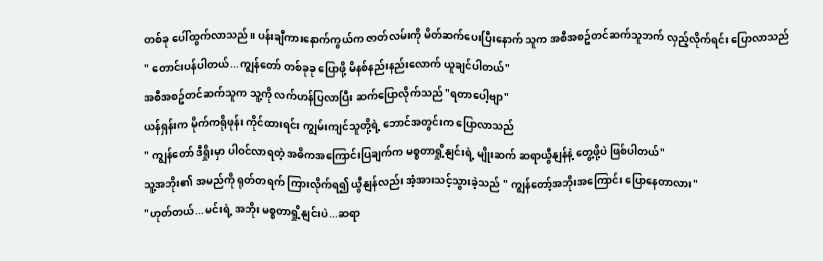တစ်ခု ပေါ်ထွက်လာသည်။ ပန်းချီကားနောက်ကွယ်က ဇာတ်လမ်းကို မိတ်ဆက်ပေးပြီးနောက် သူက အစီအစဥ်တင်ဆက်သူဘက် လှည့်လိုက်ရင်း ပြောလာသည်
" တောင်းပန်ပါတယ်...ကျွန်တော် တစ်ခုခု ပြောဖို့ မိနစ်နည်းနည်းလောက် ယူချင်ပါတယ်"
အစီအစဥ်တင်ဆက်သူက သူ့ကို လက်ဟန်ပြလာပြီး ဆက်ပြောလိုက်သည် "ရတာပေါ့ဗျာ"
ယန်ရှန်းက မိုက်ကရိုဖုန်း ကိုင်ထားရင်း ကျွမ်းကျင်သူတို့ရဲ့ ဘောင်အတွင်းက ပြောလာသည်
" ကျွန်တော် ဒီရှိုးမှာ ပါဝင်လာရတဲ့ အဓိကအကြောင်းပြချက်က မစ္စတာရှို့နျင်းရဲ့ မျိုးဆက် ဆရာယွီနျန်နဲ့ တွေ့ဖို့ပဲ ဖြစ်ပါတယ်"
သူ့အဘိုး၏ အမည်ကို ရုတ်တရက် ကြားလိုက်ရ၍ ယွီနျန်လည်း အံ့အားသင့်သွားခဲ့သည် " ကျွန်တော့်အဘိုးအကြောင်း ပြောနေတာလား"
"ဟုတ်တယ်...မင်းရဲ့ အဘိုး မစ္စတာရှို့နျင်းပဲ...ဆရာ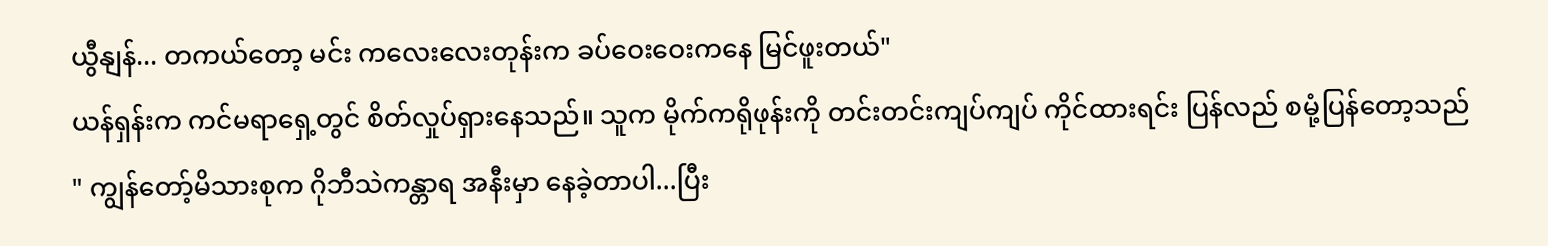ယွီနျန်... တကယ်တော့ မင်း ကလေးလေးတုန်းက ခပ်ဝေးဝေးကနေ မြင်ဖူးတယ်"
ယန်ရှန်းက ကင်မရာရှေ့တွင် စိတ်လှုပ်ရှားနေသည်။ သူက မိုက်ကရိုဖုန်းကို တင်းတင်းကျပ်ကျပ် ကိုင်ထားရင်း ပြန်လည် စမုံ့ပြန်တော့သည်
" ကျွန်တော့်မိသားစုက ဂိုဘီသဲကန္တာရ အနီးမှာ နေခဲ့တာပါ...ပြီး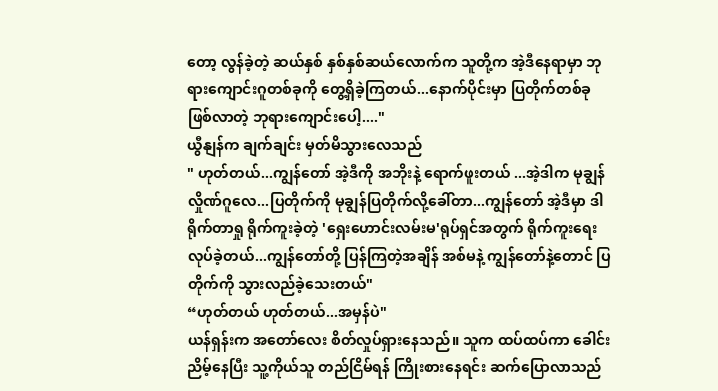တော့ လွန်ခဲ့တဲ့ ဆယ်နှစ် နှစ်နှစ်ဆယ်လောက်က သူတို့က အဲ့ဒီနေရာမှာ ဘုရားကျောင်းဂူတစ်ခုကို တွေ့ရှိခဲ့ကြတယ်...နောက်ပိုင်းမှာ ပြတိုက်တစ်ခု ဖြစ်လာတဲ့ ဘုရားကျောင်းပေါ့...."
ယွီနျန်က ချက်ချင်း မှတ်မိသွားလေသည်
" ဟုတ်တယ်...ကျွန်တော် အဲ့ဒီကို အဘိုးနဲ့ ရောက်ဖူးတယ် ...အဲ့ဒါက မုချွန်လှိုဏ်ဂူလေ...ပြတိုက်ကို မုချွန်ပြတိုက်လို့ခေါ်တာ...ကျွန်တော် အဲ့ဒီမှာ ဒါရိုက်တာရှု ရိုက်ကူးခဲ့တဲ့ 'ရှေးဟောင်းလမ်းမ'ရုပ်ရှင်အတွက် ရိုက်ကူးရေးလုပ်ခဲ့တယ်...ကျွန်တော်တို့ ပြန်ကြတဲ့အချိန် အစ်မနဲ့ ကျွန်တော်နဲ့တောင် ပြတိုက်ကို သွားလည်ခဲ့သေးတယ်"
“ဟုတ်တယ် ဟုတ်တယ်...အမှန်ပဲ"
ယန်ရှန်းက အတော်လေး စိတ်လှုပ်ရှားနေသည်။ သူက ထပ်ထပ်ကာ ခေါင်းညိမ့်နေပြီး သူ့ကိုယ်သူ တည်ငြိမ်ရန် ကြိုးစားနေရင်း ဆက်ပြောလာသည်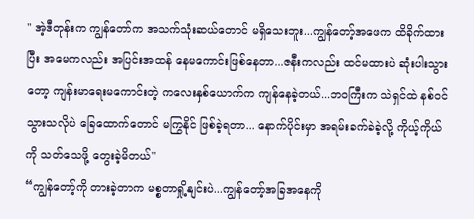" အဲ့ဒီတုန်းက ကျွန်တော်က အသက်သုံးဆယ်တောင် မရှိသေးဘူး...ကျွန်တော့်အဖေက ထိခိုက်ထားပြီး အမေကလည်း အပြင်းအထန် နေမကောင်းဖြစ်နေတာ...ဇနီးကလည်း ထင်မထားပဲ ဆုံးပါးသွားတော့ ကျန်းမာရေးမကောင်းတဲ့ ကလေးနှစ်ယောက်က ကျန်နေခဲ့တယ်...ဘဝကြီးက သဲရှင်ထဲ နစ်ဝင်သွားသလိုပဲ ခြေထောက်တောင် မကြွနိုင် ဖြစ်ခဲ့ရတာ... နောက်ပိုင်းမှာ အရမ်းခက်ခဲခဲ့လို့ ကိုယ့်ကိုယ်ကို သတ်သေဖို့ တွေးခဲ့မိတယ်"
“ကျွန်တော့်ကို တားခဲ့တာက မစ္စတာရှို့နျင်းပဲ...ကျွန်တော့်အခြအနေကို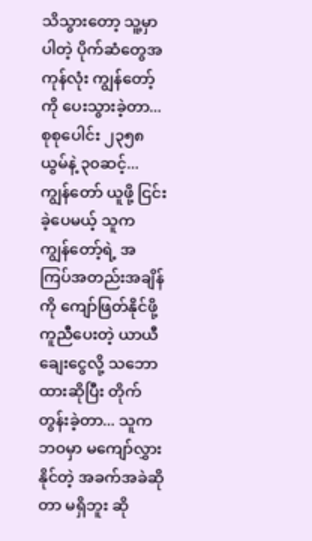သိသွားတော့ သူ့မှာ ပါတဲ့ ပိုက်ဆံတွေအကုန်လုံး ကျွန်တော့်ကို ပေးသွားခဲ့တာ...စုစုပေါင်း ၂၃၅၈ယွမ်နဲ့ ၃၀ဆင့်...ကျွန်တော် ယူဖို့ ငြင်းခဲ့ပေမယ့် သူက ကျွန်တော့်ရဲ့ အကြပ်အတည်းအချိန်ကို ကျော်ဖြတ်နိုင်ဖို့ ကူညီပေးတဲ့ ယာယီချေးငွေလို့ သဘောထားဆိုပြီး တိုက်တွန်းခဲ့တာ... သူက ဘဝမှာ မကျော်လွှားနိုင်တဲ့ အခက်အခဲဆိုတာ မရှိဘူး ဆို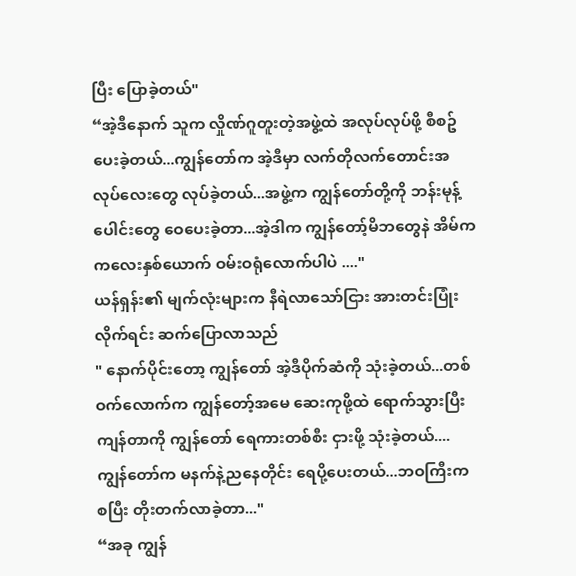ပြီး ပြောခဲ့တယ်"
“အဲ့ဒီနောက် သူက လှိုဏ်ဂူတူးတဲ့အဖွဲ့ထဲ အလုပ်လုပ်ဖို့ စီစဥ်ပေးခဲ့တယ်...ကျွန်တော်က အဲ့ဒီမှာ လက်တိုလက်တောင်းအလုပ်လေးတွေ လုပ်ခဲ့တယ်...အဖွဲ့က ကျွန်တော်တို့ကို ဘန်းမုန့်ပေါင်းတွေ ဝေပေးခဲ့တာ...အဲ့ဒါက ကျွန်တော့်မိဘတွေနဲ အိမ်က ကလေးနှစ်ယောက် ဝမ်းဝရုံလောက်ပါပဲ ...."
ယန်ရှန်း၏ မျက်လုံးများက နီရဲလာသော်ငြား အားတင်းပြုံးလိုက်ရင်း ဆက်ပြောလာသည်
" နောက်ပိုင်းတော့ ကျွန်တော် အဲ့ဒီပိုက်ဆံကို သုံးခဲ့တယ်...တစ်ဝက်လောက်က ကျွန်တော့်အမေ ဆေးကုဖို့ထဲ ရောက်သွားပြီး ကျန်တာကို ကျွန်တော် ရေကားတစ်စီး ငှားဖို့ သုံးခဲ့တယ်....ကျွန်တော်က မနက်နဲ့ညနေတိုင်း ရေပို့ပေးတယ်...ဘဝကြီးက စပြီး တိုးတက်လာခဲ့တာ..."
“အခု ကျွန်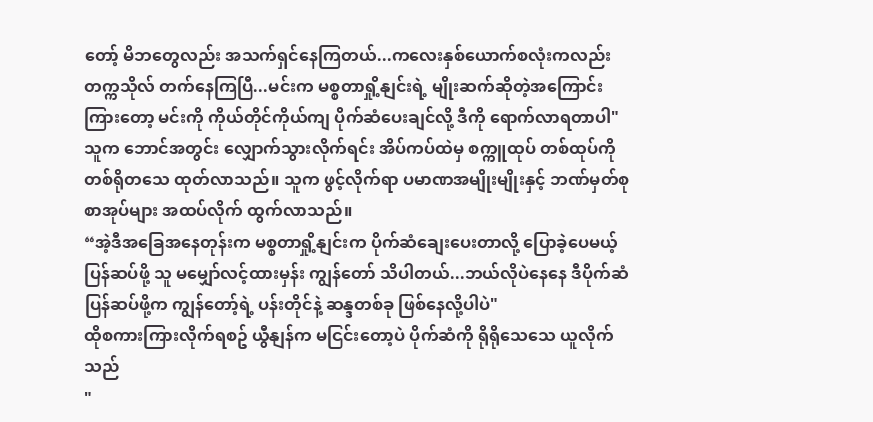တော့် မိဘတွေလည်း အသက်ရှင်နေကြတယ်...ကလေးနှစ်ယောက်စလုံးကလည်း တက္ကသိုလ် တက်နေကြပြီ...မင်းက မစ္စတာရှို့နျင်းရဲ့ မျိုးဆက်ဆိုတဲ့အကြောင်း ကြားတော့ မင်းကို ကိုယ်တိုင်ကိုယ်ကျ ပိုက်ဆံပေးချင်လို့ ဒီကို ရောက်လာရတာပါ"
သူက ဘောင်အတွင်း လျှောက်သွားလိုက်ရင်း အိပ်ကပ်ထဲမှ စက္ကူထုပ် တစ်ထုပ်ကို တစ်ရိုတသေ ထုတ်လာသည်။ သူက ဖွင့်လိုက်ရာ ပမာဏအမျိုးမျိုးနှင့် ဘဏ်မှတ်စုစာအုပ်များ အထပ်လိုက် ထွက်လာသည်။
“အဲ့ဒီအခြေအနေတုန်းက မစ္စတာရှို့နျင်းက ပိုက်ဆံချေးပေးတာလို့ ပြောခဲ့ပေမယ့် ပြန်ဆပ်ဖို့ သူ မမျှော်လင့်ထားမှန်း ကျွန်တော် သိပါတယ်...ဘယ်လိုပဲနေနေ ဒီပိုက်ဆံပြန်ဆပ်ဖို့က ကျွန်တော့်ရဲ့ ပန်းတိုင်နဲ့ ဆန္ဒတစ်ခု ဖြစ်နေလို့ပါပဲ"
ထိုစကားကြားလိုက်ရစဥ် ယွီနျန်က မငြင်းတော့ပဲ ပိုက်ဆံကို ရိုရိုသေသေ ယူလိုက်သည်
"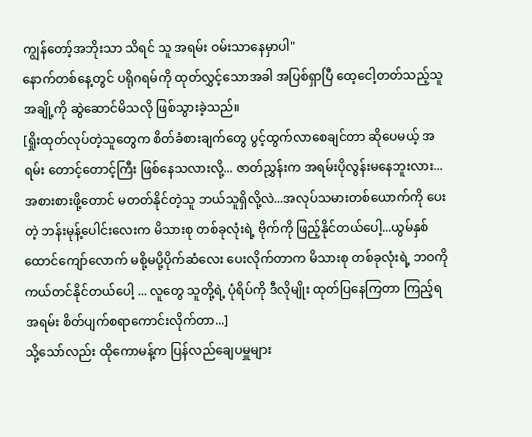ကျွန်တော့်အဘိုးသာ သိရင် သူ အရမ်း ဝမ်းသာနေမှာပါ"
နောက်တစ်နေ့တွင် ပရိုဂရမ်ကို ထုတ်လွှင့်သောအခါ အပြစ်ရှာပြီ ထေ့ငေါ့တတ်သည့်သူအချို့ကို ဆွဲဆောင်မိသလို ဖြစ်သွားခဲ့သည်။
[ရှိုးထုတ်လုပ်တဲ့သူတွေက စိတ်ခံစားချက်တွေ ပွင့်ထွက်လာစေချင်တာ ဆိုပေမယ့် အရမ်း တောင့်တောင့်ကြီး ဖြစ်နေသလားလို့... ဇာတ်ညွှန်းက အရမ်းပိုလွန်းမနေဘူးလား...အစားစားဖို့တောင် မတတ်နိုင်တဲ့သူ ဘယ်သူရှိလို့လဲ...အလုပ်သမားတစ်ယောက်ကို ပေးတဲ့ ဘန်းမုန့်ပေါင်းလေးက မိသားစု တစ်ခုလုံးရဲ့ ဗိုက်ကို ဖြည့်နိုင်တယ်ပေါ့...ယွမ်နှစ်ထောင်ကျော်လောက် မစို့မပို့ပိုက်ဆံလေး ပေးလိုက်တာက မိသားစု တစ်ခုလုံးရဲ့ ဘဝကို ကယ်တင်နိုင်တယ်ပေါ့ ... လူတွေ သူတို့ရဲ့ ပုံရိပ်ကို ဒီလိုမျိုး ထုတ်ပြနေကြတာ ကြည့်ရ အရမ်း စိတ်ပျက်စရာကောင်းလိုက်တာ...]
သို့သော်လည်း ထိုကောမန့်က ပြန်လည်ချေပမှူများ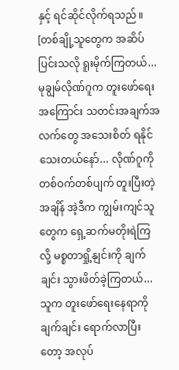နှင့် ရင်ဆိုင်လိုက်ရသည်။
[တစ်ချို့သူတွေက အဆိပ်ပြင်းသလို ရူးမိုက်ကြတယ်...မုချွမ်လိုဏ်ဂူက တူးဖော်ရေးအကြောင်း သတင်းအချက်အလက်တွေ အသေးစိတ် ရနိုင်သေးတယ်နော်... လိုဏ်ဂူကို တစ်ဝက်တစ်ပျက် တူးပြီးတဲ့အချိန် အဲ့ဒီက ကျွမ်းကျင်သူတွေက ရှေ့ဆက်မတိုးရဲကြလို့ မစ္စတာရှို့နျင်းကို ချက်ချင်း သွားဖိတ်ခဲ့ကြတယ်... သူက တူးဖော်ရေးနေရာကို ချက်ချင်း ရောက်လာပြီးတော့ အလုပ်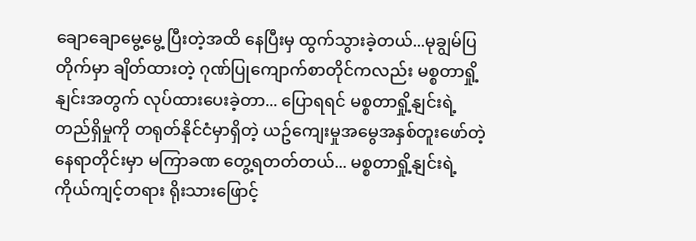ချောချောမွေ့မွေ့ ပြီးတဲ့အထိ နေပြီးမှ ထွက်သွားခဲ့တယ်...မုချွမ်ပြတိုက်မှာ ချိတ်ထားတဲ့ ဂုဏ်ပြုကျောက်စာတိုင်ကလည်း မစ္စတာရှို့နျင်းအတွက် လုပ်ထားပေးခဲ့တာ... ပြောရရင် မစ္စတာရှို့နျင်းရဲ့ တည်ရှိမှုကို တရုတ်နိုင်ငံမှာရှိတဲ့ ယဥ်ကျေးမှုအမွေအနှစ်တူးဖော်တဲ့ နေရာတိုင်းမှာ မကြာခဏ တွေ့ရတတ်တယ်... မစ္စတာရှို့နျင်းရဲ့ ကိုယ်ကျင့်တရား ရိုးသားဖြောင့်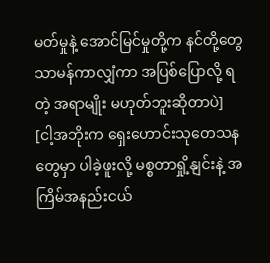မတ်မှုနဲ့ အောင်မြင်မှုတို့က နင်တို့တွေ သာမန်ကာလျှံကာ အပြစ်ပြောလို့ ရတဲ့ အရာမျိုး မဟုတ်ဘူးဆိုတာပဲ]
[ငါ့အဘိုးက ရှေးဟောင်းသုတေသနတွေမှာ ပါခဲ့ဖူးလို့ မစ္စတာရှို့နျင်းနဲ့ အကြိမ်အနည်းငယ်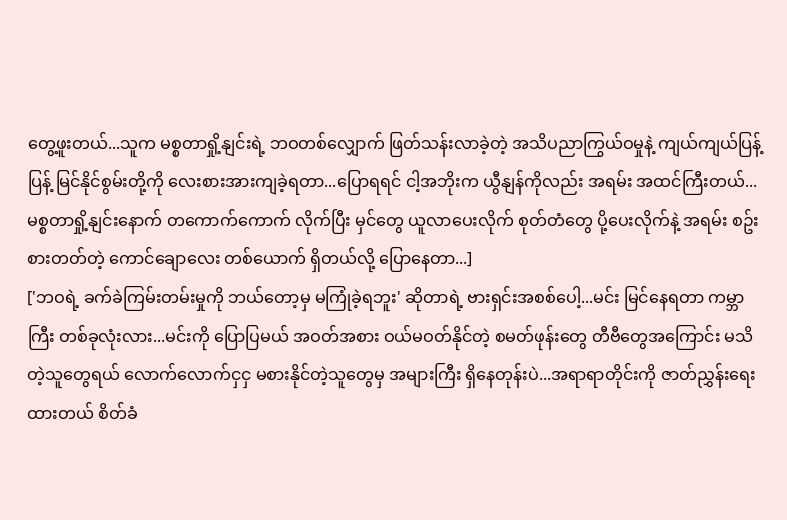တွေ့ဖူးတယ်...သူက မစ္စတာရှို့နျင်းရဲ့ ဘဝတစ်လျှောက် ဖြတ်သန်းလာခဲ့တဲ့ အသိပညာကြွယ်ဝမှုနဲ့ ကျယ်ကျယ်ပြန့်ပြန့် မြင်နိုင်စွမ်းတို့ကို လေးစားအားကျခဲ့ရတာ...ပြောရရင် ငါ့အဘိုးက ယွီနျန်ကိုလည်း အရမ်း အထင်ကြီးတယ်... မစ္စတာရှို့နျင်းနောက် တကောက်ကောက် လိုက်ပြီး မှင်တွေ ယူလာပေးလိုက် စုတ်တံတွေ ပို့ပေးလိုက်နဲ့ အရမ်း စဥ်းစားတတ်တဲ့ ကောင်ချောလေး တစ်ယောက် ရှိတယ်လို့ ပြောနေတာ...]
['ဘဝရဲ့ ခက်ခဲကြမ်းတမ်းမှုကို ဘယ်တော့မှ မကြုံခဲ့ရဘူး' ဆိုတာရဲ့ ဗားရှင်းအစစ်ပေါ့...မင်း မြင်နေရတာ ကမ္ဘာကြီး တစ်ခုလုံးလား...မင်းကို ပြောပြမယ် အဝတ်အစား ဝယ်မဝတ်နိုင်တဲ့ စမတ်ဖုန်းတွေ တီဗီတွေအကြောင်း မသိတဲ့သူတွေရယ် လောက်လောက်ငှငှ မစားနိုင်တဲ့သူတွေမှ အများကြီး ရှိနေတုန်းပဲ...အရာရာတိုင်းကို ဇာတ်ညွှန်းရေးထားတယ် စိတ်ခံ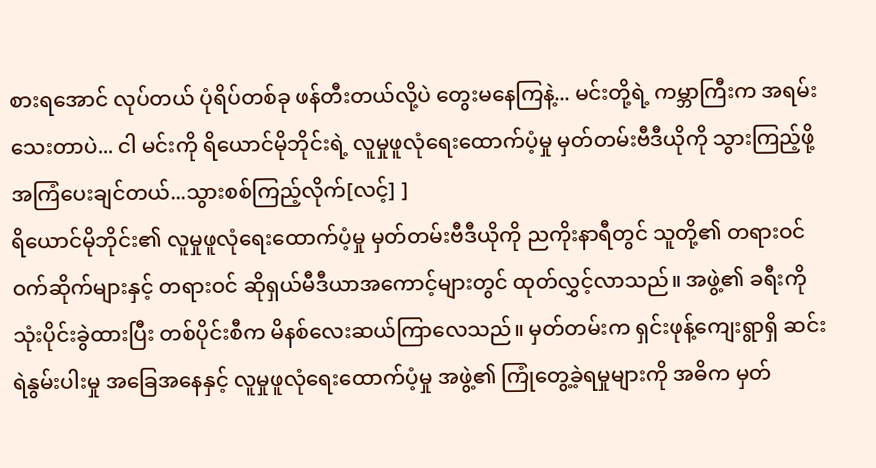စားရအောင် လုပ်တယ် ပုံရိပ်တစ်ခု ဖန်တီးတယ်လို့ပဲ တွေးမနေကြနဲ့... မင်းတို့ရဲ့ ကမ္ဘာကြီးက အရမ်းသေးတာပဲ... ငါ မင်းကို ရိယောင်မိုဘိုင်းရဲ့ လူမှုဖူလုံရေးထောက်ပံ့မှု မှတ်တမ်းဗီဒီယိုကို သွားကြည့်ဖို့ အကြံပေးချင်တယ်...သွားစစ်ကြည့်လိုက်[လင့်] ]
ရိယောင်မိုဘိုင်း၏ လူမှုဖူလုံရေးထောက်ပံ့မှု မှတ်တမ်းဗီဒီယိုကို ညကိုးနာရီတွင် သူတို့၏ တရားဝင် ဝက်ဆိုက်များနှင့် တရားဝင် ဆိုရှယ်မီဒီယာအကောင့်များတွင် ထုတ်လွှင့်လာသည်။ အဖွဲ့၏ ခရီးကို သုံးပိုင်းခွဲထားပြီး တစ်ပိုင်းစီက မိနစ်လေးဆယ်ကြာလေသည်။ မှတ်တမ်းက ရှင်းဖုန့်ကျေးရွာရှိ ဆင်းရဲနွမ်းပါးမှု အခြေအနေနှင့် လူမှုဖူလုံရေးထောက်ပံ့မှု အဖွဲ့၏ ကြုံတွေ့ခဲ့ရမှုများကို အဓိက မှတ်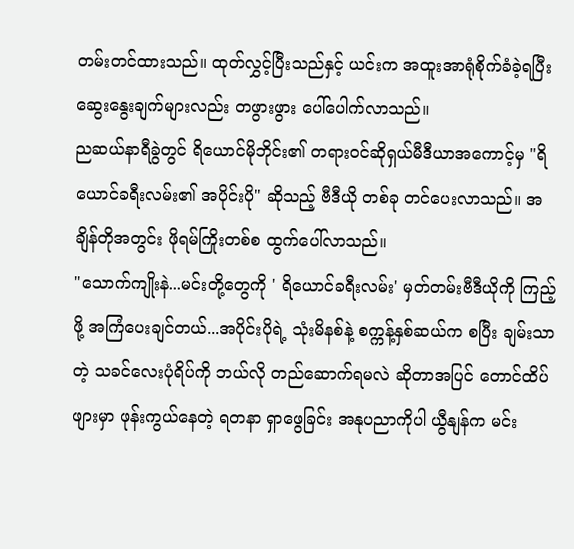တမ်းတင်ထားသည်။ ထုတ်လွှင့်ပြီးသည်နှင့် ယင်းက အထူးအာရုံစိုက်ခံခဲ့ရပြီး ဆွေးနွေးချက်များလည်း တဖွားဖွား ပေါ်ပေါက်လာသည်။
ညဆယ်နာရီခွဲတွင် ရိယောင်မိုဘိုင်း၏ တရားဝင်ဆိုရှယ်မီဒီယာအကောင့်မှ "ရိယောင်ခရီးလမ်း၏ အပိုင်းပို" ဆိုသည့် ဗီဒီယို တစ်ခု တင်ပေးလာသည်။ အချိန်တိုအတွင်း ဖိုရမ်ကြိုးတစ်စ ထွက်ပေါ်လာသည်။
"သောက်ကျိုးနဲ...မင်းတို့တွေကို ' ရိယောင်ခရီးလမ်း' မှတ်တမ်းဗီဒီယိုကို ကြည့်ဖို့ အကြံပေးချင်တယ်...အပိုင်းပိုရဲ့ သုံးမိနစ်နဲ့ စက္ကန့်နှစ်ဆယ်က စပြီး ချမ်းသာတဲ့ သခင်လေးပုံရိပ်ကို ဘယ်လို တည်ဆောက်ရမလဲ ဆိုတာအပြင် တောင်ထိပ်ဖျားမှာ ဖုန်းကွယ်နေတဲ့ ရတနာ ရှာဖွေခြင်း အနုပညာကိုပါ ယွီနျန်က မင်း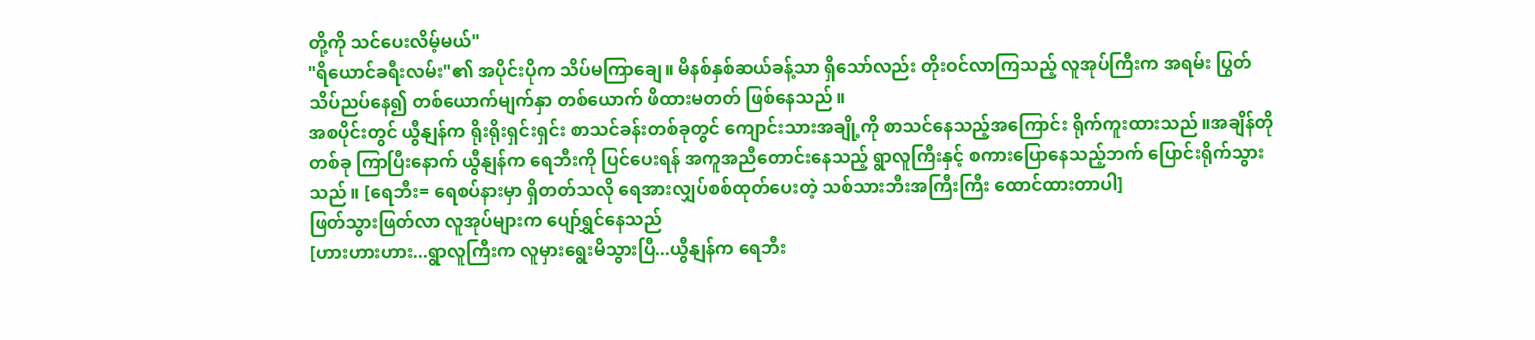တို့ကို သင်ပေးလိမ့်မယ်"
"ရိယောင်ခရီးလမ်း"၏ အပိုင်းပိုက သိပ်မကြာချေ။ မိနစ်နှစ်ဆယ်ခန့်သာ ရှိသော်လည်း တိုးဝင်လာကြသည့် လူအုပ်ကြီးက အရမ်း ပြွတ်သိပ်ညပ်နေ၍ တစ်ယောက်မျက်နှာ တစ်ယောက် ဖိထားမတတ် ဖြစ်နေသည်။
အစပိုင်းတွင် ယွီနျန်က ရိုးရိုးရှင်းရှင်း စာသင်ခန်းတစ်ခုတွင် ကျောင်းသားအချို့ကို စာသင်နေသည့်အကြောင်း ရိုက်ကူးထားသည်။အချိန်တိုတစ်ခု ကြာပြီးနောက် ယွီနျန်က ရေဘီးကို ပြင်ပေးရန် အကူအညီတောင်းနေသည့် ရွာလူကြီးနှင့် စကားပြောနေသည့်ဘက် ပြောင်းရိုက်သွားသည်။ [ရေဘီး= ရေစပ်နားမှာ ရှိတတ်သလို ရေအားလျှပ်စစ်ထုတ်ပေးတဲ့ သစ်သားဘီးအကြီးကြီး ထောင်ထားတာပါ]
ဖြတ်သွားဖြတ်လာ လူအုပ်များက ပျော်ရွှင်နေသည်
[ဟားဟားဟား...ရွာလူကြီးက လူမှားရွေးမိသွားပြီ...ယွီနျန်က ရေဘီး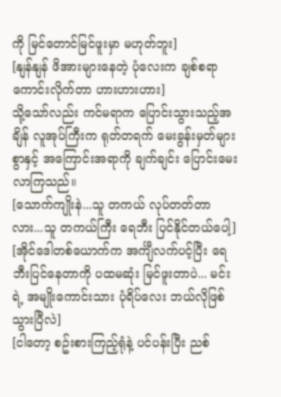ကို မြင်တောင်မြင်ဖူးမှာ မဟုတ်ဘူး]
[နျန်နျန် ဖိအားများနေတဲ့ ပုံလေးက ချစ်စရာကောင်းလိုက်တာ ဟားဟားဟား]
သို့သော်လည်း ကင်မရာက ပြောင်းသွားသည့်အချိန် လူအုပ်ကြီးက ရုတ်တရက် မေးခွန်းမှတ်များစွာနှင့် အကြောင်းအရာကို ချက်ချင်း ပြောင်းမေးလာကြသည်။
[သောက်ကျိုးနဲ...သူ တကယ် လုပ်တတ်တာလား...သူ တကယ်ကြီး ရေဘီး ပြင်နိုင်တယ်ပေါ့]
[အိုင်ဒေါတစ်ယောက်က အင်္ကျီလက်ပင့်ပြီး ရေဘီးပြင်နေတာကို ပထမဆုံး မြင်ဖူးတာပဲ... မင်းရဲ့ အမျိုးကောင်းသား ပုံရိပ်လေး ဘယ်လိုဖြစ်သွားပြီလဲ]
[ငါတော့ စဥ်းစားကြည့်ရုံနဲ့ ပင်ပန်းပြီး ညစ်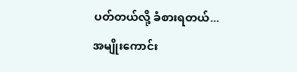ပတ်တယ်လို့ ခံစားရတယ်... အမျိုးကောင်း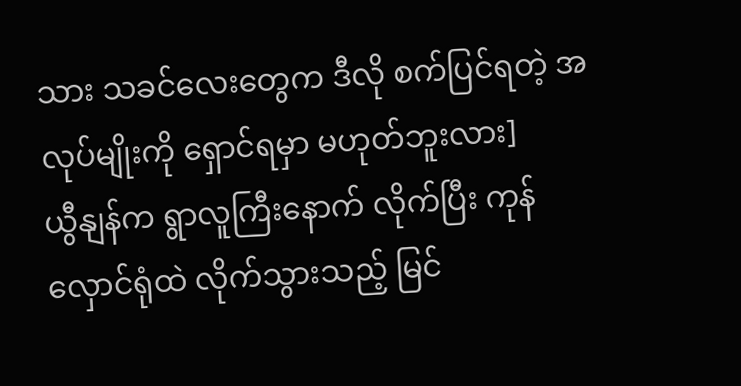သား သခင်လေးတွေက ဒီလို စက်ပြင်ရတဲ့ အလုပ်မျိုးကို ရှောင်ရမှာ မဟုတ်ဘူးလား]
ယွီနျန်က ရွာလူကြီးနောက် လိုက်ပြီး ကုန်လှောင်ရုံထဲ လိုက်သွားသည့် မြင်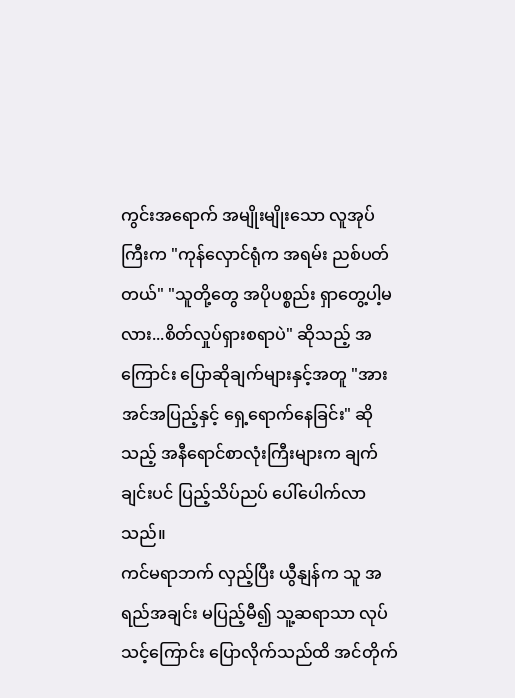ကွင်းအရောက် အမျိုးမျိုးသော လူအုပ်ကြီးက "ကုန်လှောင်ရုံက အရမ်း ညစ်ပတ်တယ်" "သူတို့တွေ အပိုပစ္စည်း ရှာတွေ့ပါ့မလား...စိတ်လှုပ်ရှားစရာပဲ" ဆိုသည့် အကြောင်း ပြောဆိုချက်များနှင့်အတူ "အားအင်အပြည့်နှင့် ရှေ့ရောက်နေခြင်း" ဆိုသည့် အနီရောင်စာလုံးကြီးများက ချက်ချင်းပင် ပြည့်သိပ်ညပ် ပေါ်ပေါက်လာသည်။
ကင်မရာဘက် လှည့်ပြီး ယွီနျန်က သူ အရည်အချင်း မပြည့်မီ၍ သူ့ဆရာသာ လုပ်သင့်ကြောင်း ပြောလိုက်သည်ထိ အင်တိုက်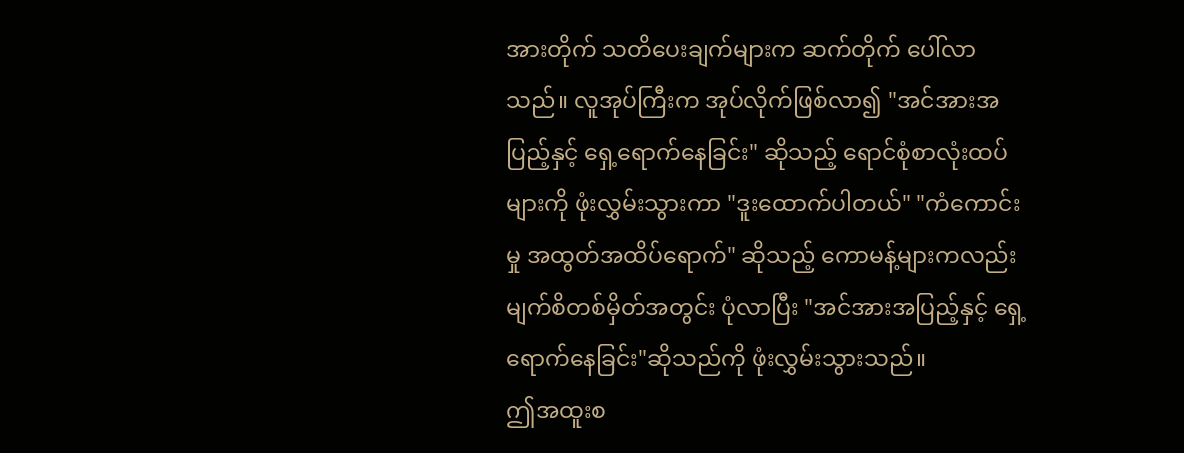အားတိုက် သတိပေးချက်များက ဆက်တိုက် ပေါ်လာသည်။ လူအုပ်ကြီးက အုပ်လိုက်ဖြစ်လာ၍ "အင်အားအပြည့်နှင့် ရှေ့ရောက်နေခြင်း" ဆိုသည့် ရောင်စုံစာလုံးထပ်များကို ဖုံးလွှမ်းသွားကာ "ဒူးထောက်ပါတယ်" "ကံကောင်းမှု အထွတ်အထိပ်ရောက်" ဆိုသည့် ကောမန့်များကလည်း မျက်စိတစ်မှိတ်အတွင်း ပုံလာပြီး "အင်အားအပြည့်နှင့် ရှေ့ရောက်နေခြင်း"ဆိုသည်ကို ဖုံးလွှမ်းသွားသည်။
ဤအထူးစ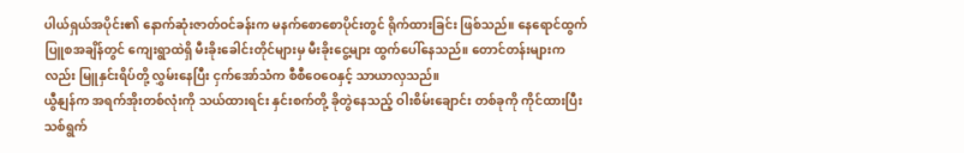ပါယ်ရှယ်အပိုင်း၏ နောက်ဆုံးဇာတ်ဝင်ခန်းက မနက်စောစောပိုင်းတွင် ရိုက်ထားခြင်း ဖြစ်သည်။ နေရောင်ထွက်ပြူစအချိန်တွင် ကျေးရွာထဲရှိ မီးခိုးခေါင်းတိုင်များမှ မီးခိုးငွေ့များ ထွက်ပေါ်နေသည်။ တောင်တန်းများကလည်း မြူနှင်းရိပ်တို့ လွှမ်းနေပြီး ငှက်အော်သံက စီစီဝေဝေနှင့် သာယာလှသည်။
ယွီနျန်က အရက်အိုးတစ်လုံးကို သယ်ထားရင်း နှင်းစက်တို့ ခိုတွဲနေသည့် ဝါးစိမ်းချောင်း တစ်ခုကို ကိုင်ထားပြီး သစ်ရွက်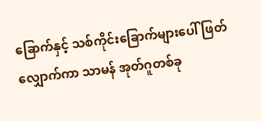ခြောက်နှင့် သစ်ကိုင်းခြောက်များပေါ် ဖြတ်လျှောက်ကာ သာမန် အုတ်ဂူတစ်ခု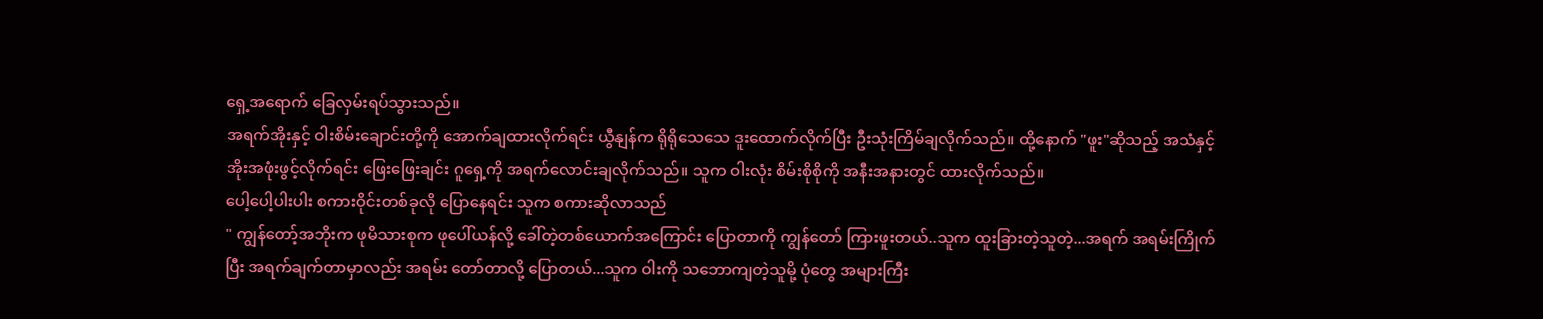ရှေ့အရောက် ခြေလှမ်းရပ်သွားသည်။
အရက်အိုးနှင့် ဝါးစိမ်းချောင်းတို့ကို အောက်ချထားလိုက်ရင်း ယွီနျန်က ရိုရိုသေသေ ဒူးထောက်လိုက်ပြီး ဦးသုံးကြိမ်ချလိုက်သည်။ ထို့နောက် "ဖူး"ဆိုသည့် အသံနှင့် အိုးအဖုံးဖွင့်လိုက်ရင်း ဖြေးဖြေးချင်း ဂူရှေ့ကို အရက်လောင်းချလိုက်သည်။ သူက ဝါးလုံး စိမ်းစိုစိုကို အနီးအနားတွင် ထားလိုက်သည်။
ပေါ့ပေါ့ပါးပါး စကားဝိုင်းတစ်ခုလို ပြောနေရင်း သူက စကားဆိုလာသည်
" ကျွန်တော့်အဘိုးက ဖုမိသားစုက ဖုပေါ်ယန်လို့ ခေါ်တဲ့တစ်ယောက်အကြောင်း ပြောတာကို ကျွန်တော် ကြားဖူးတယ်..သူက ထူးခြားတဲ့သူတဲ့...အရက် အရမ်းကြိုက်ပြီး အရက်ချက်တာမှာလည်း အရမ်း တော်တာလို့ ပြောတယ်...သူက ဝါးကို သဘောကျတဲ့သူမို့ ပုံတွေ အများကြီး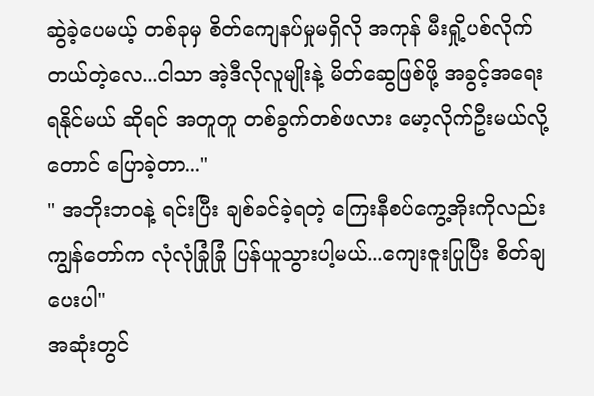ဆွဲခဲ့ပေမယ့် တစ်ခုမှ စိတ်ကျေနပ်မှုမရှိလို အကုန် မီးရှို့ပစ်လိုက်တယ်တဲ့လေ...ငါသာ အဲ့ဒီလိုလူမျိုးနဲ့ မိတ်ဆွေဖြစ်ဖို့ အခွင့်အရေးရနိုင်မယ် ဆိုရင် အတူတူ တစ်ခွက်တစ်ဖလား မော့လိုက်ဦးမယ်လို့တောင် ပြောခဲ့တာ..."
" အဘိုးဘဝနဲ့ ရင်းပြီး ချစ်ခင်ခဲ့ရတဲ့ ကြေးနီစပ်ကွေ့အိုးကိုလည်း ကျွန်တော်က လုံလုံခြုံခြုံ ပြန်ယူသွားပါ့မယ်...ကျေးဇူးပြုပြီး စိတ်ချပေးပါ"
အဆုံးတွင်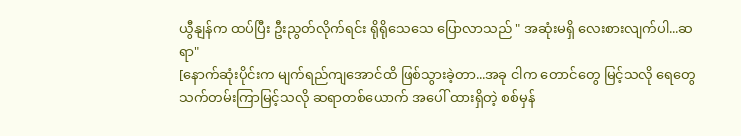ယွီနျန်က ထပ်ပြီး ဦးညွတ်လိုက်ရင်း ရိုရိုသေသေ ပြောလာသည် " အဆုံးမရှိ လေးစားလျက်ပါ...ဆရာ"
[နောက်ဆုံးပိုင်းက မျက်ရည်ကျအောင်ထိ ဖြစ်သွားခဲ့တာ...အခု ငါက တောင်တွေ မြင့်သလို ရေတွေ သက်တမ်းကြာမြင့်သလို ဆရာတစ်ယောက် အပေါ် ထားရှိတဲ့ စစ်မှန်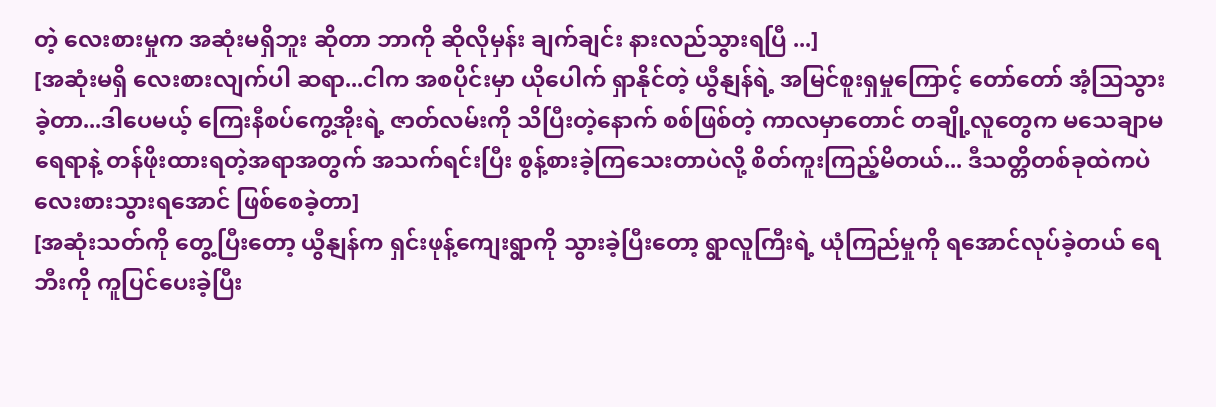တဲ့ လေးစားမှုက အဆုံးမရှိဘူး ဆိုတာ ဘာကို ဆိုလိုမှန်း ချက်ချင်း နားလည်သွားရပြီ ...]
[အဆုံးမရှိ လေးစားလျက်ပါ ဆရာ...ငါက အစပိုင်းမှာ ယိုပေါက် ရှာနိုင်တဲ့ ယွီနျန်ရဲ့ အမြင်စူးရှမှုကြောင့် တော်တော် အံ့သြသွားခဲ့တာ...ဒါပေမယ့် ကြေးနီစပ်ကွေ့အိုးရဲ့ ဇာတ်လမ်းကို သိပြီးတဲ့နောက် စစ်ဖြစ်တဲ့ ကာလမှာတောင် တချို့လူတွေက မသေချာမရေရာနဲ့ တန်ဖိုးထားရတဲ့အရာအတွက် အသက်ရင်းပြီး စွန့်စားခဲ့ကြသေးတာပဲလို့ စိတ်ကူးကြည့်မိတယ်... ဒီသတ္တိတစ်ခုထဲကပဲ လေးစားသွားရအောင် ဖြစ်စေခဲ့တာ]
[အဆုံးသတ်ကို တွေ့ပြီးတော့ ယွီနျန်က ရှင်းဖုန့်ကျေးရွာကို သွားခဲ့ပြီးတော့ ရွာလူကြီးရဲ့ ယုံကြည်မှုကို ရအောင်လုပ်ခဲ့တယ် ရေဘီးကို ကူပြင်ပေးခဲ့ပြီး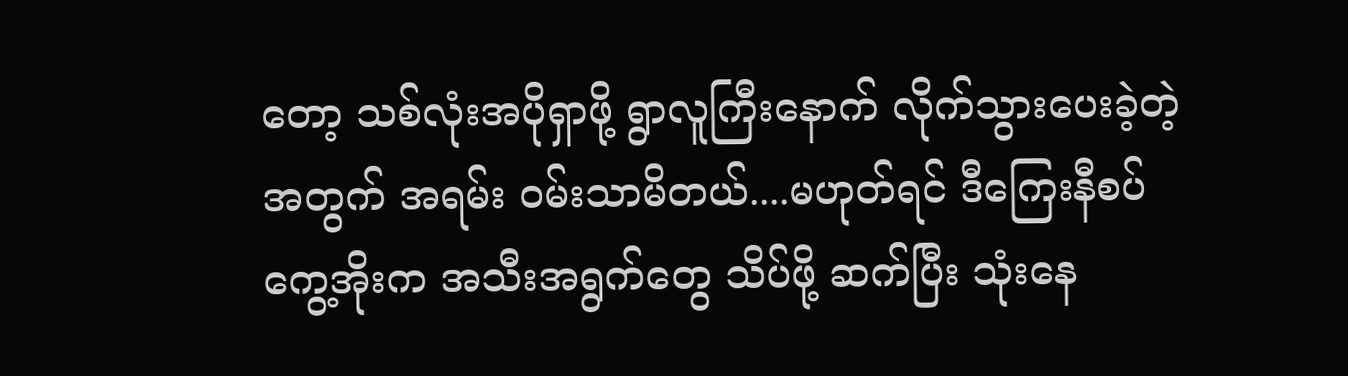တော့ သစ်လုံးအပိုရှာဖို့ ရွာလူကြီးနောက် လိုက်သွားပေးခဲ့တဲ့အတွက် အရမ်း ဝမ်းသာမိတယ်....မဟုတ်ရင် ဒီကြေးနီစပ်ကွေ့အိုးက အသီးအရွက်တွေ သိပ်ဖို့ ဆက်ပြီး သုံးနေ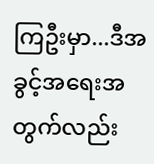ကြဦးမှာ...ဒီအခွင့်အရေးအတွက်လည်း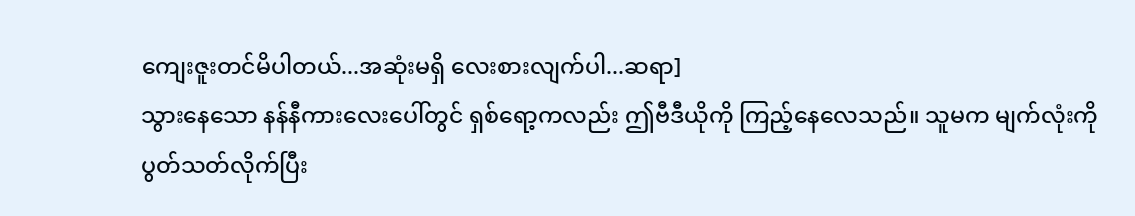ကျေးဇူးတင်မိပါတယ်...အဆုံးမရှိ လေးစားလျက်ပါ...ဆရာ]
သွားနေသော နန်နီကားလေးပေါ်တွင် ရှစ်ရော့ကလည်း ဤဗီဒီယိုကို ကြည့်နေလေသည်။ သူမက မျက်လုံးကို ပွတ်သတ်လိုက်ပြီး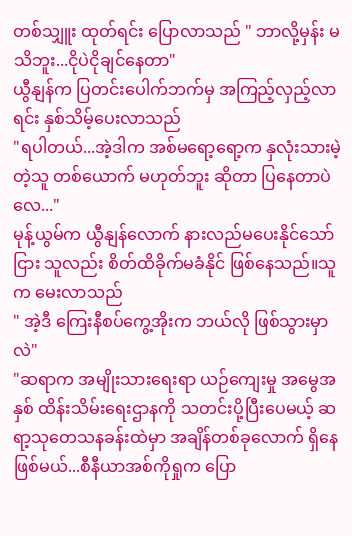တစ်သျှူး ထုတ်ရင်း ပြောလာသည် " ဘာလို့မှန်း မသိဘူး...ငိုပဲငိုချင်နေတာ"
ယွီနျန်က ပြတင်းပေါက်ဘက်မှ အကြည့်လှည့်လာရင်း နှစ်သိမ့်ပေးလာသည်
"ရပါတယ်...အဲ့ဒါက အစ်မရော့ရော့က နှလုံးသားမဲ့တဲ့သူ တစ်ယောက် မဟုတ်ဘူး ဆိုတာ ပြနေတာပဲလေ..."
မုန့်ယွမ်က ယွီနျန်လောက် နားလည်မပေးနိုင်သော်ငြား သူလည်း စိတ်ထိခိုက်မခံနိုင် ဖြစ်နေသည်။သူက မေးလာသည်
" အဲ့ဒီ ကြေးနီစပ်ကွေ့အိုးက ဘယ်လို ဖြစ်သွားမှာလဲ"
"ဆရာက အမျိုးသားရေးရာ ယဉ်ကျေးမှု အမွေအနှစ် ထိန်းသိမ်းရေးဌာနကို သတင်းပို့ပြီးပေမယ့် ဆရာ့သုတေသနခန်းထဲမှာ အချိန်တစ်ခုလောက် ရှိနေဖြစ်မယ်...စီနီယာအစ်ကိုရှုက ပြော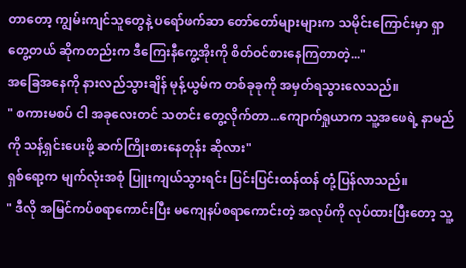တာတော့ ကျွမ်းကျင်သူတွေနဲ့ ပရော်ဖက်ဆာ တော်တော်များများက သမိုင်းကြောင်းမှာ ရှာတွေ့တယ် ဆိုကတည်းက ဒီကြေးနီကွေ့အိုးကို စိတ်ဝင်စားနေကြတာတဲ့..."
အခြေအနေကို နားလည်သွားချိန် မုန့်ယွမ်က တစ်ခုခုကို အမှတ်ရသွားလေသည်။
" စကားမစပ် ငါ အခုလေးတင် သတင်း တွေ့လိုက်တာ...ကျောက်ရှုယာက သူ့အဖေရဲ့ နာမည်ကို သန့်ရှင်းပေးဖို့ ဆက်ကြိုးစားနေတုန်း ဆိုလား"
ရှစ်ရော့က မျက်လုံးအစုံ ပြူးကျယ်သွားရင်း ပြင်းပြင်းထန်ထန် တုံ့ပြန်လာသည်။
" ဒီလို အမြင်ကပ်စရာကောင်းပြီး မကျေနပ်စရာကောင်းတဲ့ အလုပ်ကို လုပ်ထားပြီးတော့ သူ့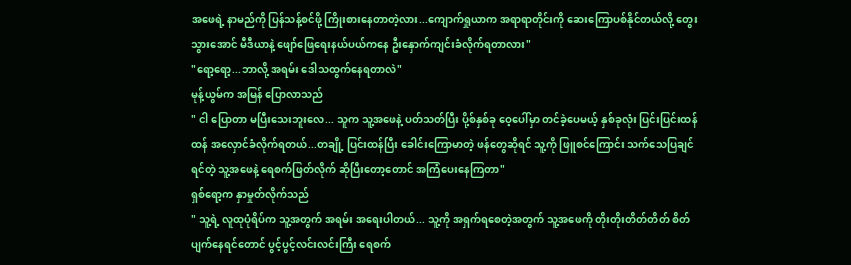အဖေရဲ့ နာမည်ကို ပြန်သန့်စင်ဖို့ ကြိုးစားနေတာတဲ့လား...ကျောက်ရှုယာက အရာရာတိုင်းကို ဆေးကြောပစ်နိုင်တယ်လို့ တွေးသွားအောင် မီဒီယာနဲ့ ဖျော်ဖြေရေးနယ်ပယ်ကနေ ဦးနှောက်ကျင်းခံလိုက်ရတာလား"
"ရော့ရော့...ဘာလို့ အရမ်း ဒေါသထွက်နေရတာလဲ"
မုန့်ယွမ်က အမြန် ပြောလာသည်
" ငါ ပြောတာ မပြီးသေးဘူးလေ... သူက သူ့အဖေနဲ့ ပတ်သတ်ပြီး ပို့စ်နှစ်ခု ဝေ့ပေါ်မှာ တင်ခဲ့ပေမယ့် နှစ်ခုလုံး ပြင်းပြင်းထန်ထန် အလှောင်ခံလိုက်ရတယ်...တချို့ ပြင်းထန်ပြီး ခေါင်းကြောမာတဲ့ ဖန်တွေဆိုရင် သူ့ကို ဖြူစင်ကြောင်း သက်သေပြချင်ရင်တဲ့ သူ့အဖေနဲ့ ရေစက်ဖြတ်လိုက် ဆိုပြီးတော့တောင် အကြံပေးနေကြတာ"
ရှစ်ရော့က နှာမှုတ်လိုက်သည်
" သူ့ရဲ့ လူထုပုံရိပ်က သူ့အတွက် အရမ်း အရေးပါတယ်... သူ့ကို အရှက်ရစေတဲ့အတွက် သူ့အဖေကို တိုးတိုးတိတ်တိတ် စိတ်ပျက်နေရင်တောင် ပွင့်ပွင့်လင်းလင်းကြီး ရေစက်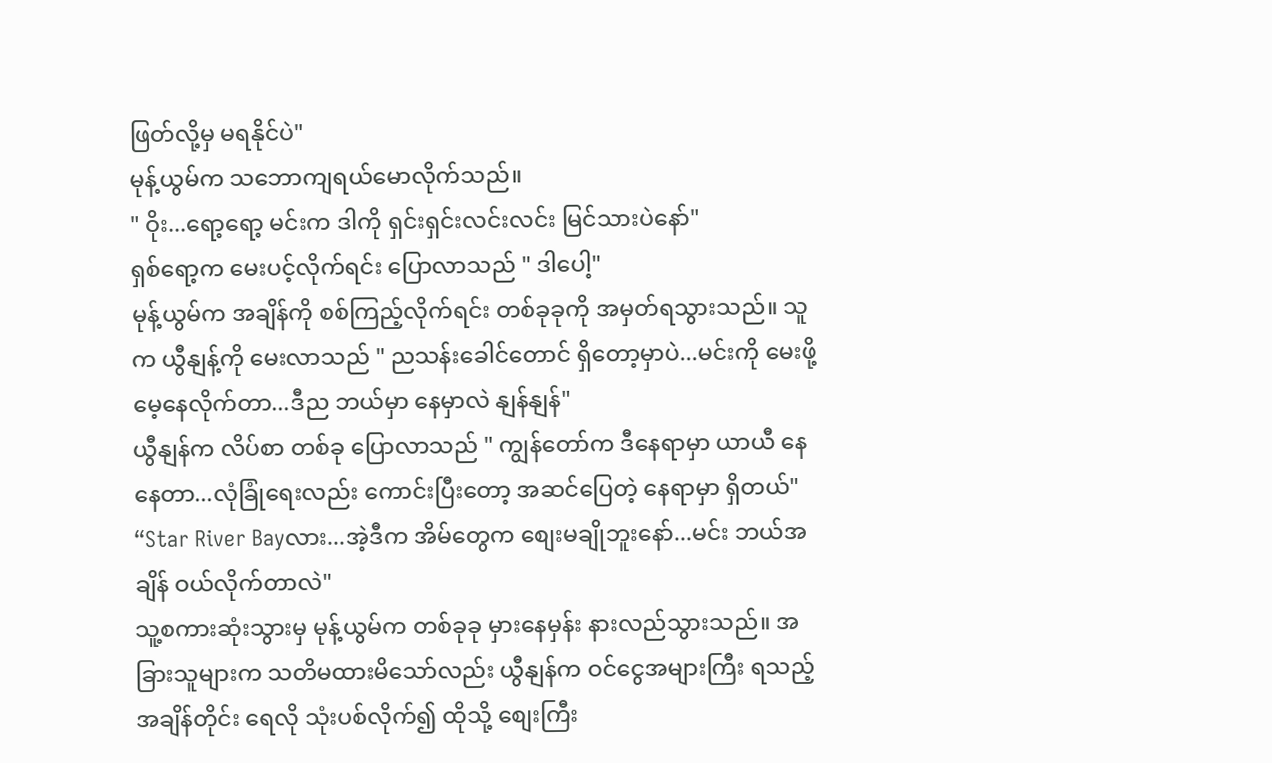ဖြတ်လို့မှ မရနိုင်ပဲ"
မုန့်ယွမ်က သဘောကျရယ်မောလိုက်သည်။
" ဝိုး...ရော့ရော့ မင်းက ဒါကို ရှင်းရှင်းလင်းလင်း မြင်သားပဲနော်"
ရှစ်ရော့က မေးပင့်လိုက်ရင်း ပြောလာသည် " ဒါပေါ့"
မုန့်ယွမ်က အချိန်ကို စစ်ကြည့်လိုက်ရင်း တစ်ခုခုကို အမှတ်ရသွားသည်။ သူက ယွီနျန့်ကို မေးလာသည် " ညသန်းခေါင်တောင် ရှိတော့မှာပဲ...မင်းကို မေးဖို့ မေ့နေလိုက်တာ...ဒီည ဘယ်မှာ နေမှာလဲ နျန်နျန်"
ယွီနျန်က လိပ်စာ တစ်ခု ပြောလာသည် " ကျွန်တော်က ဒီနေရာမှာ ယာယီ နေနေတာ...လုံခြုံရေးလည်း ကောင်းပြီးတော့ အဆင်ပြေတဲ့ နေရာမှာ ရှိတယ်"
“Star River Bayလား...အဲ့ဒီက အိမ်တွေက စျေးမချိုဘူးနော်...မင်း ဘယ်အချိန် ဝယ်လိုက်တာလဲ"
သူ့စကားဆုံးသွားမှ မုန့်ယွမ်က တစ်ခုခု မှားနေမှန်း နားလည်သွားသည်။ အခြားသူများက သတိမထားမိသော်လည်း ယွီနျန်က ဝင်ငွေအများကြီး ရသည့်အချိန်တိုင်း ရေလို သုံးပစ်လိုက်၍ ထိုသို့ စျေးကြီး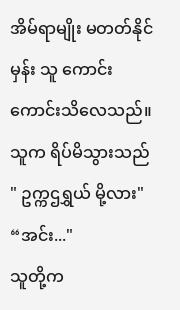အိမ်ရာမျိုး မတတ်နိုင်မှန်း သူ ကောင်းကောင်းသိလေသည်။ သူက ရိပ်မိသွားသည်
" ဥက္ကဌရွှယ် မို့လား"
“အင်း..."
သူတို့က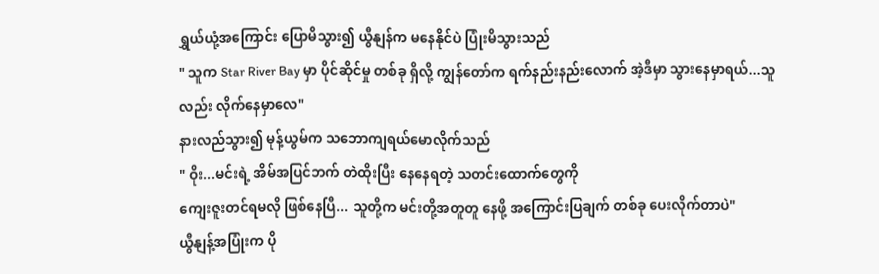ရွှယ်ယုံ့အကြောင်း ပြောမိသွား၍ ယွီနျန်က မနေနိုင်ပဲ ပြုံးမိသွားသည်
" သူက Star River Bay မှာ ပိုင်ဆိုင်မှု တစ်ခု ရှိလို့ ကျွန်တော်က ရက်နည်းနည်းလောက် အဲ့ဒီမှာ သွားနေမှာရယ်...သူလည်း လိုက်နေမှာလေ"
နားလည်သွား၍ မုန့်ယွမ်က သဘောကျရယ်မောလိုက်သည်
" ဝိုး...မင်းရဲ့ အိမ်အပြင်ဘက် တဲထိုးပြီး နေနေရတဲ့ သတင်းထောက်တွေကို
ကျေးဇူးတင်ရမလို ဖြစ်နေပြီ... သူတို့က မင်းတို့အတူတူ နေဖို့ အကြောင်းပြချက် တစ်ခု ပေးလိုက်တာပဲ"
ယွီနျန့်အပြုံးက ပို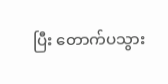ပြီး တောက်ပသွား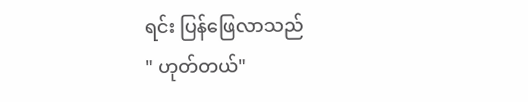ရင်း ပြန်ဖြေလာသည်
" ဟုတ်တယ်"